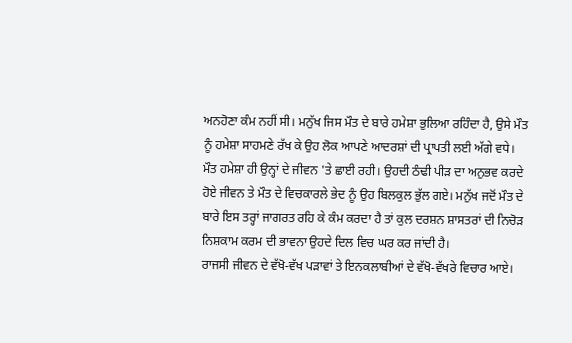ਅਨਹੋਣਾ ਕੰਮ ਨਹੀਂ ਸੀ। ਮਨੁੱਖ ਜਿਸ ਮੌਤ ਦੇ ਬਾਰੇ ਹਮੇਸ਼ਾ ਭੁਲਿਆ ਰਹਿੰਦਾ ਹੈ, ਉਸੇ ਮੌਤ ਨੂੰ ਹਮੇਸ਼ਾ ਸਾਹਮਣੇ ਰੱਖ ਕੇ ਉਹ ਲੋਕ ਆਪਣੇ ਆਦਰਸ਼ਾਂ ਦੀ ਪ੍ਰਾਪਤੀ ਲਈ ਅੱਗੇ ਵਧੇ। ਮੌਤ ਹਮੇਸ਼ਾ ਹੀ ਉਨ੍ਹਾਂ ਦੇ ਜੀਵਨ 'ਤੇ ਛਾਈ ਰਹੀ। ਉਹਦੀ ਠੰਢੀ ਪੀੜ ਦਾ ਅਨੁਭਵ ਕਰਦੇ ਹੋਏ ਜੀਵਨ ਤੇ ਮੌਤ ਦੇ ਵਿਚਕਾਰਲੇ ਭੇਦ ਨੂੰ ਉਹ ਬਿਲਕੁਲ ਭੁੱਲ ਗਏ। ਮਨੁੱਖ ਜਦੋਂ ਮੌਤ ਦੇ ਬਾਰੇ ਇਸ ਤਰ੍ਹਾਂ ਜਾਗਰਤ ਰਹਿ ਕੇ ਕੰਮ ਕਰਦਾ ਹੈ ਤਾਂ ਕੁਲ ਦਰਸ਼ਨ ਸ਼ਾਸਤਰਾਂ ਦੀ ਨਿਚੋੜ ਨਿਸ਼ਕਾਮ ਕਰਮ ਦੀ ਭਾਵਨਾ ਉਹਦੇ ਦਿਲ ਵਿਚ ਘਰ ਕਰ ਜਾਂਦੀ ਹੈ।
ਰਾਜਸੀ ਜੀਵਨ ਦੇ ਵੱਖੋ-ਵੱਖ ਪੜਾਵਾਂ ਤੇ ਇਨਕਲਾਬੀਆਂ ਦੇ ਵੱਖੋ-ਵੱਖਰੇ ਵਿਚਾਰ ਆਏ।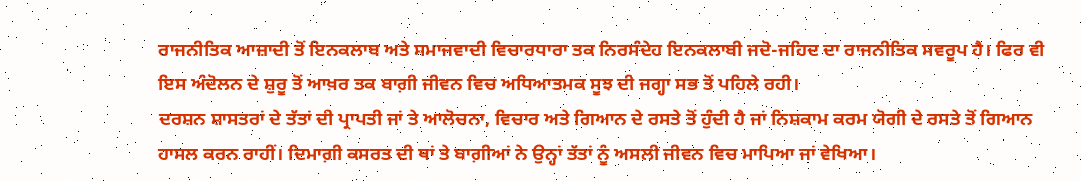ਰਾਜਨੀਤਿਕ ਆਜ਼ਾਦੀ ਤੋਂ ਇਨਕਲਾਬ ਅਤੇ ਸਮਾਜਵਾਦੀ ਵਿਚਾਰਧਾਰਾ ਤਕ ਨਿਰਸੰਦੇਹ ਇਨਕਲਾਬੀ ਜਦੋ-ਜਹਿਦ ਦਾ ਰਾਜਨੀਤਿਕ ਸਵਰੂਪ ਹੈ। ਫਿਰ ਵੀ ਇਸ ਅੰਦੋਲਨ ਦੇ ਸ਼ੁਰੂ ਤੋਂ ਆਖ਼ਰ ਤਕ ਬਾਗ਼ੀ ਜੀਵਨ ਵਿਚ ਅਧਿਆਤਮਕ ਸੂਝ ਦੀ ਜਗ੍ਹਾ ਸਭ ਤੋਂ ਪਹਿਲੇ ਰਹੀ।
ਦਰਸ਼ਨ ਸ਼ਾਸਤਰਾਂ ਦੇ ਤੱਤਾਂ ਦੀ ਪ੍ਰਾਪਤੀ ਜਾਂ ਤੇ ਆਲੋਚਨਾ, ਵਿਚਾਰ ਅਤੇ ਗਿਆਨ ਦੇ ਰਸਤੇ ਤੋਂ ਹੁੰਦੀ ਹੈ ਜਾਂ ਨਿਸ਼ਕਾਮ ਕਰਮ ਯੋਗੀ ਦੇ ਰਸਤੇ ਤੋਂ ਗਿਆਨ ਹਾਸਲ ਕਰਨ ਰਾਹੀਂ। ਦਿਮਾਗ਼ੀ ਕਸਰਤ ਦੀ ਥਾਂ ਤੇ ਬਾਗ਼ੀਆਂ ਨੇ ਉਨ੍ਹਾਂ ਤੱਤਾਂ ਨੂੰ ਅਸਲੀ ਜੀਵਨ ਵਿਚ ਮਾਪਿਆ ਜਾਂ ਵੇਖਿਆ।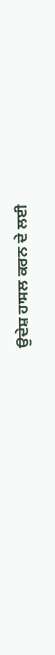ਉਦੇਸ਼ ਹਾਸਲ ਕਰਨ ਦੇ ਲਈ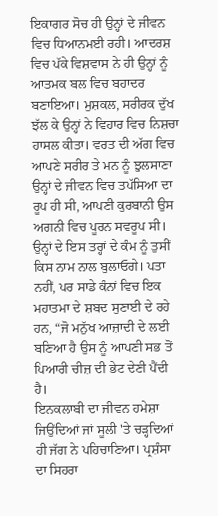ਇਕਾਗਰ ਸੋਚ ਹੀ ਉਨ੍ਹਾਂ ਦੇ ਜੀਵਨ ਵਿਚ ਧਿਆਨਮਈ ਰਹੀ। ਆਦਰਸ਼ ਵਿਚ ਪੱਕੇ ਵਿਸ਼ਵਾਸ ਨੇ ਹੀ ਉਨ੍ਹਾਂ ਨੂੰ ਆਤਮਕ ਬਲ ਵਿਚ ਬਹਾਦਰ ਬਣਾਇਆ। ਮੁਸ਼ਕਲ, ਸਰੀਰਕ ਦੁੱਖ ਝੱਲ ਕੇ ਉਨ੍ਹਾਂ ਨੇ ਵਿਹਾਰ ਵਿਚ ਨਿਸ਼ਚਾ ਹਾਸਲ ਕੀਤਾ। ਵਰਤ ਦੀ ਅੱਗ ਵਿਚ ਆਪਣੇ ਸਰੀਰ ਤੇ ਮਨ ਨੂੰ ਝੁਲਸਾਣਾ ਉਨ੍ਹਾਂ ਦੇ ਜੀਵਨ ਵਿਚ ਤਪੱਸਿਆ ਦਾ ਰੂਪ ਹੀ ਸੀ, ਆਪਣੀ ਕੁਰਬਾਨੀ ਉਸ ਅਗਨੀ ਵਿਚ ਪੂਰਨ ਸਵਰੂਪ ਸੀ। ਉਨ੍ਹਾਂ ਦੇ ਇਸ ਤਰ੍ਹਾਂ ਦੇ ਕੰਮ ਨੂੰ ਤੁਸੀਂ ਕਿਸ ਨਾਮ ਨਾਲ ਬੁਲਾਓਗੇ। ਪਤਾ ਨਹੀਂ, ਪਰ ਸਾਡੇ ਕੰਨਾਂ ਵਿਚ ਇਕ ਮਹਾਤਮਾ ਦੇ ਸ਼ਬਦ ਸੁਣਾਈ ਦੇ ਰਹੇ ਹਨ, “ਜੋ ਮਨੁੱਖ ਆਜ਼ਾਦੀ ਦੇ ਲਈ ਬਣਿਆ ਹੈ ਉਸ ਨੂੰ ਆਪਣੀ ਸਭ ਤੋਂ ਪਿਆਰੀ ਚੀਜ਼ ਦੀ ਭੇਟ ਦੇਣੀ ਪੈਂਦੀ ਹੈ।
ਇਨਕਲਾਬੀ ਦਾ ਜੀਵਨ ਹਮੇਸ਼ਾ ਜਿਉਂਦਿਆਂ ਜਾਂ ਸੂਲੀ 'ਤੇ ਚੜ੍ਹਦਿਆਂ ਹੀ ਜੱਗ ਨੇ ਪਹਿਚਾਣਿਆ। ਪ੍ਰਸ਼ੰਸਾ ਦਾ ਸਿਹਰਾ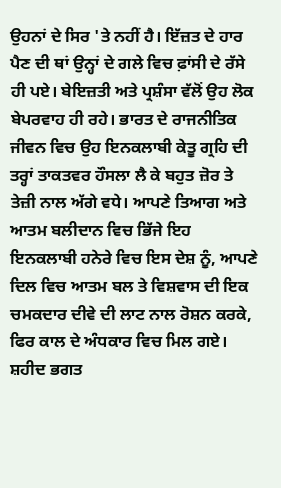ਉਹਨਾਂ ਦੇ ਸਿਰ 'ਤੇ ਨਹੀਂ ਹੈ। ਇੱਜ਼ਤ ਦੇ ਹਾਰ ਪੈਣ ਦੀ ਥਾਂ ਉਨ੍ਹਾਂ ਦੇ ਗਲੇ ਵਿਚ ਫ਼ਾਂਸੀ ਦੇ ਰੱਸੇ ਹੀ ਪਏ। ਬੇਇਜ਼ਤੀ ਅਤੇ ਪ੍ਰਸ਼ੰਸਾ ਵੱਲੋਂ ਉਹ ਲੋਕ ਬੇਪਰਵਾਹ ਹੀ ਰਹੇ। ਭਾਰਤ ਦੇ ਰਾਜਨੀਤਿਕ ਜੀਵਨ ਵਿਚ ਉਹ ਇਨਕਲਾਬੀ ਕੇਤੂ ਗ੍ਰਹਿ ਦੀ ਤਰ੍ਹਾਂ ਤਾਕਤਵਰ ਹੌਸਲਾ ਲੈ ਕੇ ਬਹੁਤ ਜ਼ੋਰ ਤੇ ਤੇਜ਼ੀ ਨਾਲ ਅੱਗੇ ਵਧੇ। ਆਪਣੇ ਤਿਆਗ ਅਤੇ ਆਤਮ ਬਲੀਦਾਨ ਵਿਚ ਭਿੱਜੇ ਇਹ ਇਨਕਲਾਬੀ ਹਨੇਰੇ ਵਿਚ ਇਸ ਦੇਸ਼ ਨੂੰ, ਆਪਣੇ ਦਿਲ ਵਿਚ ਆਤਮ ਬਲ ਤੇ ਵਿਸ਼ਵਾਸ ਦੀ ਇਕ ਚਮਕਦਾਰ ਦੀਵੇ ਦੀ ਲਾਟ ਨਾਲ ਰੋਸ਼ਨ ਕਰਕੇ, ਫਿਰ ਕਾਲ ਦੇ ਅੰਧਕਾਰ ਵਿਚ ਮਿਲ ਗਏ।
ਸ਼ਹੀਦ ਭਗਤ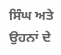ਸਿੰਘ ਅਤੇ ਉਹਨਾਂ ਦੇ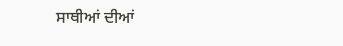ਸਾਥੀਆਂ ਦੀਆਂ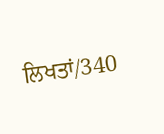ਲਿਖਤਾਂ/340